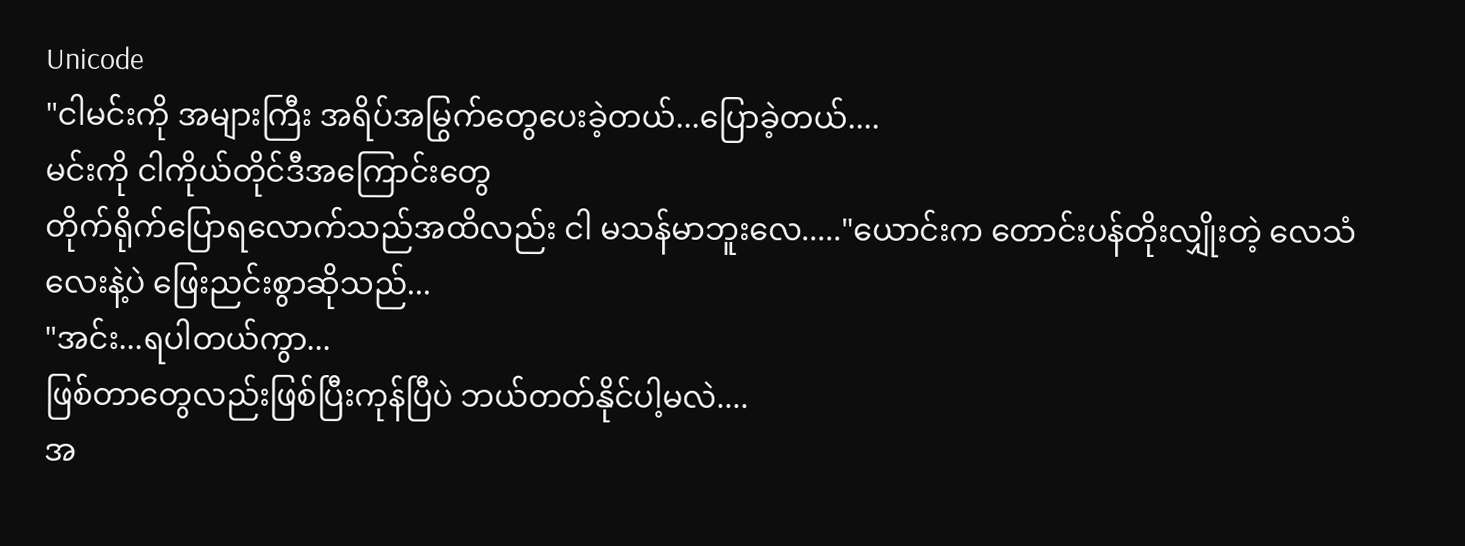Unicode
"ငါမင်းကို အများကြီး အရိပ်အမြွက်တွေပေးခဲ့တယ်...ပြောခဲ့တယ်....
မင်းကို ငါကိုယ်တိုင်ဒီအကြောင်းတွေ
တိုက်ရိုက်ပြောရလောက်သည်အထိလည်း ငါ မသန်မာဘူးလေ....."ယောင်းက တောင်းပန်တိုးလျှိုးတဲ့ လေသံလေးနဲ့ပဲ ဖြေးညင်းစွာဆိုသည်...
"အင်း...ရပါတယ်ကွာ...
ဖြစ်တာတွေလည်းဖြစ်ပြီးကုန်ပြီပဲ ဘယ်တတ်နိုင်ပါ့မလဲ....
အ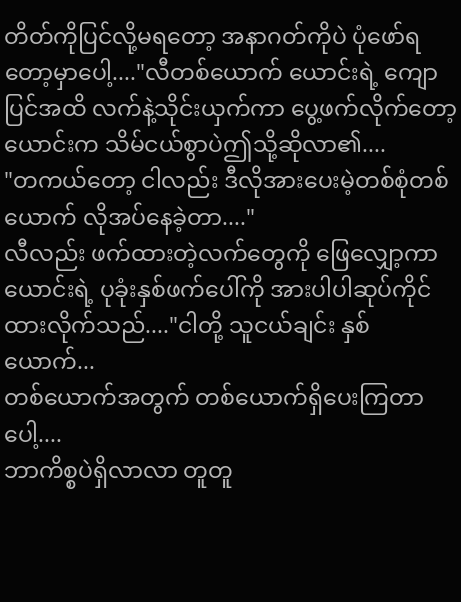တိတ်ကိုပြင်လို့မရတော့ အနာဂတ်ကိုပဲ ပုံဖော်ရတော့မှာပေါ့...."လီတစ်ယောက် ယောင်းရဲ့ ကျောပြင်အထိ လက်နဲ့သိုင်းယှက်ကာ ပွေ့ဖက်လိုက်တော့ ယောင်းက သိမ်ငယ်စွာပဲဤသို့ဆိုလာ၏....
"တကယ်တော့ ငါလည်း ဒီလိုအားပေးမဲ့တစ်စုံတစ်ယောက် လိုအပ်နေခဲ့တာ...."
လီလည်း ဖက်ထားတဲ့လက်တွေကို ဖြေလျှော့ကာ
ယောင်းရဲ့ ပုခုံးနှစ်ဖက်ပေါ်ကို အားပါပါဆုပ်ကိုင်ထားလိုက်သည်...."ငါတို့ သူငယ်ချင်း နှစ်ယောက်...
တစ်ယောက်အတွက် တစ်ယောက်ရှိပေးကြတာပေါ့....
ဘာကိစ္စပဲရှိလာလာ တူတူ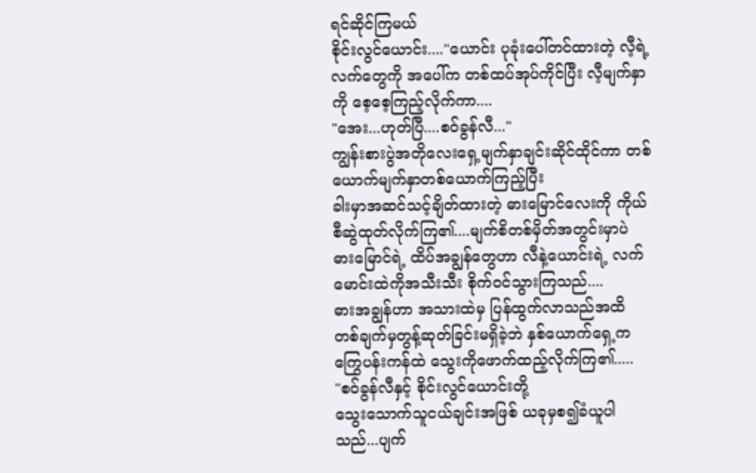ရင်ဆိုင်ကြမယ်
စိုင်းလွင်ယောင်း...."ယောင်း ပုခုံးပေါ်တင်ထားတဲ့ လီ့ရဲ့လက်တွေကို အပေါ်က တစ်ထပ်အုပ်ကိုင်ပြီး လီ့မျက်နှာကို စေ့စေ့ကြည့်လိုက်ကာ....
"အေး...ဟုတ်ပြီ....စဝ်ခွန်လီ..."
ကျွန်းစားပွဲအတိုလေးရှေ့မျက်နှာချင်းဆိုင်ထိုင်ကာ တစ်ယောက်မျက်နှာတစ်ယောက်ကြည့်ပြီး
ခါးမှာအဆင်သင့်ချိတ်ထားတဲ့ ဓားမြောင်လေးကို ကိုယ်စီဆွဲထုတ်လိုက်ကြ၏....မျက်စိတစ်မှိတ်အတွင်းမှာပဲ ဓားမြောင်ရဲ့ ထိပ်အချွန်တွေဟာ လီနဲ့ယောင်းရဲ့ လက်မောင်းထဲကိုအသီးသီး စိုက်ဝင်သွားကြသည်....
ဓားအချွန်ဟာ အသားထဲမှ ပြန်ထွက်လာသည်အထိ တစ်ချက်မှတွန့်ဆုတ်ခြင်းမရှိခဲ့ဘဲ နှစ်ယောက်ရှေ့က ကြွေပန်းကန်ထဲ သွေးကိုဖောက်ထည့်လိုက်ကြ၏.....
"စဝ်ခွန်လီနှင့် စိုင်းလွင်ယောင်းတို့
သွေးသောက်သူငယ်ချင်းအဖြစ် ယခုမှစ၍ခံယူပါသည်...ပျက်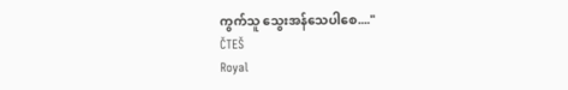ကွက်သူ သွေးအန်သေပါစေ...."
ČTEŠ
Royal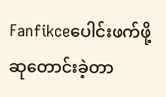Fanfikceပေါင်းဖက်ဖို့ဆုတောင်းခဲ့တာ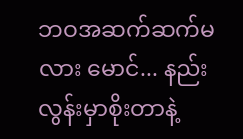ဘဝအဆက်ဆက်မလား မောင်... နည်းလွန်းမှာစိုးတာနဲ့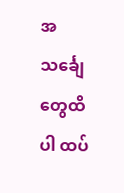အသင်္ချေတွေထိပါ ထပ်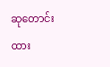ဆုတောင်းထား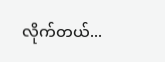လိုက်တယ်...